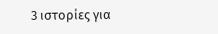3 ιστορίες για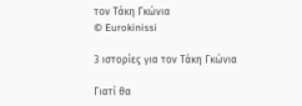τον Τάκη Γκώνια
© Eurokinissi

3 ιστορίες για τον Τάκη Γκώνια

Γιατί θα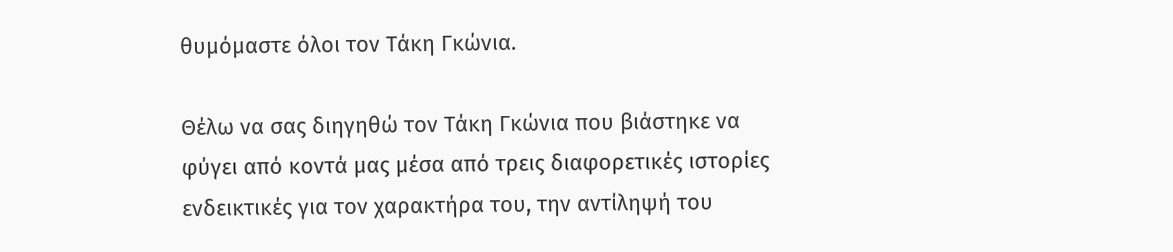θυμόμαστε όλοι τον Τάκη Γκώνια.

Θέλω να σας διηγηθώ τον Τάκη Γκώνια που βιάστηκε να φύγει από κοντά μας μέσα από τρεις διαφορετικές ιστορίες ενδεικτικές για τον χαρακτήρα του, την αντίληψή του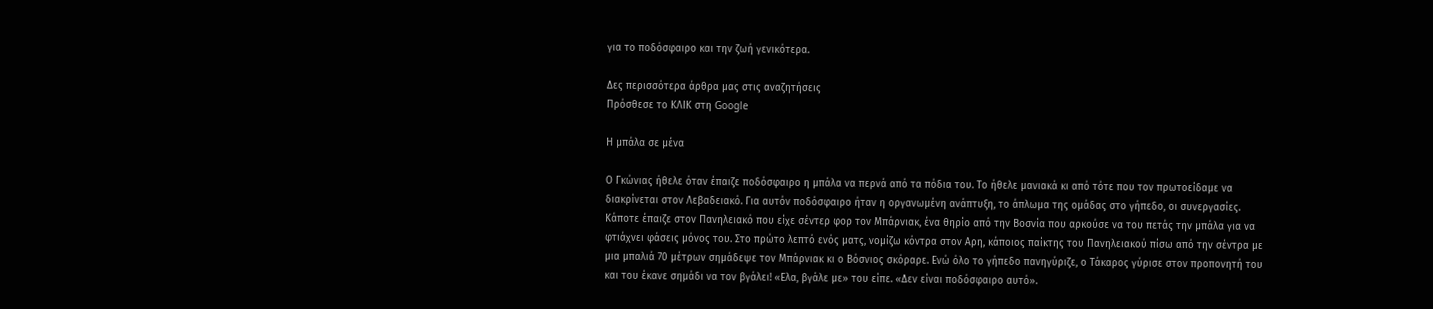για το ποδόσφαιρο και την ζωή γενικότερα.

Δες περισσότερα άρθρα μας στις αναζητήσεις
Πρόσθεσε το ΚΛΙΚ στη Google

Η μπάλα σε μένα

Ο Γκώνιας ήθελε όταν έπαιζε ποδόσφαιρο η μπάλα να περνά από τα πόδια του. Το ήθελε μανιακά κι από τότε που τον πρωτοείδαμε να διακρίνεται στον Λεβαδειακό. Για αυτόν ποδόσφαιρο ήταν η οργανωμένη ανάπτυξη, το άπλωμα της ομάδας στο γήπεδο, οι συνεργασίες. Κάποτε έπαιζε στον Πανηλειακό που είχε σέντερ φορ τον Μπάρνιακ, ένα θηρίο από την Βοσνία που αρκούσε να του πετάς την μπάλα για να φτιάχνει φάσεις μόνος του. Στο πρώτο λεπτό ενός ματς, νομίζω κόντρα στον Αρη, κάποιος παίκτης του Πανηλειακού πίσω από την σέντρα με μια μπαλιά 70 μέτρων σημάδεψε τον Μπάρνιακ κι ο Βόσνιος σκόραρε. Ενώ όλο το γήπεδο πανηγύριζε, ο Τάκαρος γύρισε στον προπονητή του και του έκανε σημάδι να τον βγάλει! «Ελα, βγάλε με» του είπε. «Δεν είναι ποδόσφαιρο αυτό».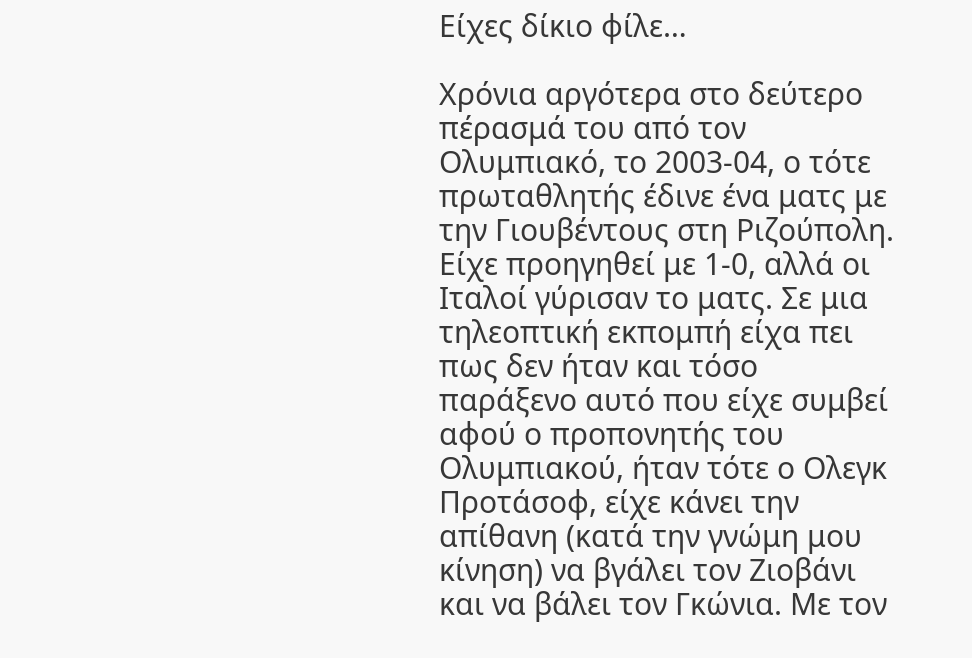Είχες δίκιο φίλε…

Χρόνια αργότερα στο δεύτερο πέρασμά του από τον Ολυμπιακό, το 2003-04, ο τότε πρωταθλητής έδινε ένα ματς με την Γιουβέντους στη Ριζούπολη. Είχε προηγηθεί με 1-0, αλλά οι Ιταλοί γύρισαν το ματς. Σε μια τηλεοπτική εκπομπή είχα πει πως δεν ήταν και τόσο παράξενο αυτό που είχε συμβεί αφού ο προπονητής του Ολυμπιακού, ήταν τότε ο Ολεγκ Προτάσοφ, είχε κάνει την απίθανη (κατά την γνώμη μου κίνηση) να βγάλει τον Ζιοβάνι και να βάλει τον Γκώνια. Με τον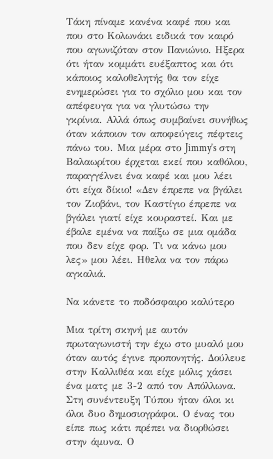Τάκη πίναμε κανένα καφέ που και που στο Κολωνάκι ειδικά τον καιρό που αγωνιζόταν στον Πανιώνιο. Ηξερα ότι ήταν κομμάτι ευέξαπτος και ότι κάποιος καλοθελητής θα τον είχε ενημερώσει για το σχόλιο μου και τον απέφευγα για να γλυτώσω την γκρίνια. Αλλά όπως συμβαίνει συνήθως όταν κάποιον τον αποφεύγεις πέφτεις πάνω του. Μια μέρα στο Jimmy’s στη Βαλαωρίτου έρχεται εκεί που καθόλου, παραγγέλνει ένα καφέ και μου λέει ότι είχα δίκιο! «Δεν έπρεπε να βγάλει τον Ζιοβάνι, τον Καστίγιο έπρεπε να βγάλει γιατί είχε κουραστεί. Και με έβαλε εμένα να παίξω σε μια ομάδα που δεν είχε φορ. Τι να κάνω μου λες» μου λέει. Ηθελα να τον πάρω αγκαλιά.

Να κάνετε το ποδόσφαιρο καλύτερο

Μια τρίτη σκηνή με αυτόν πρωταγωνιστή την έχω στο μυαλό μου όταν αυτός έγινε προπονητής. Δούλευε στην Καλλιθέα και είχε μόλις χάσει ένα ματς με 3-2 από τον Απόλλωνα. Στη συνέντευξη Τύπου ήταν όλοι κι όλοι δυο δημοσιογράφοι. Ο ένας του είπε πως κάτι πρέπει να διορθώσει στην άμυνα. Ο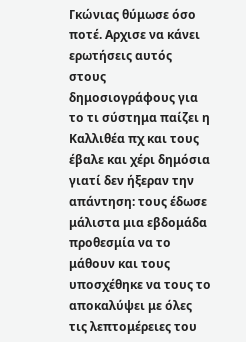Γκώνιας θύμωσε όσο ποτέ. Αρχισε να κάνει ερωτήσεις αυτός στους δημοσιογράφους για το τι σύστημα παίζει η Καλλιθέα πχ και τους έβαλε και χέρι δημόσια γιατί δεν ήξεραν την απάντηση: τους έδωσε μάλιστα μια εβδομάδα προθεσμία να το μάθουν και τους υποσχέθηκε να τους το αποκαλύψει με όλες τις λεπτομέρειες του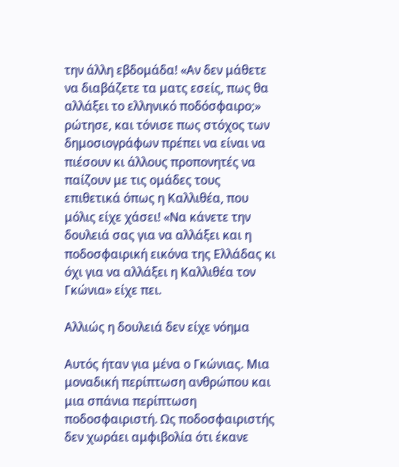την άλλη εβδομάδα! «Αν δεν μάθετε να διαβάζετε τα ματς εσείς, πως θα αλλάξει το ελληνικό ποδόσφαιρο;» ρώτησε, και τόνισε πως στόχος των δημοσιογράφων πρέπει να είναι να πιέσουν κι άλλους προπονητές να παίζουν με τις ομάδες τους επιθετικά όπως η Καλλιθέα, που μόλις είχε χάσει! «Να κάνετε την δουλειά σας για να αλλάξει και η ποδοσφαιρική εικόνα της Ελλάδας κι όχι για να αλλάξει η Καλλιθέα τον Γκώνια» είχε πει.

Αλλιώς η δουλειά δεν είχε νόημα

Αυτός ήταν για μένα ο Γκώνιας. Μια μοναδική περίπτωση ανθρώπου και μια σπάνια περίπτωση ποδοσφαιριστή. Ως ποδοσφαιριστής δεν χωράει αμφιβολία ότι έκανε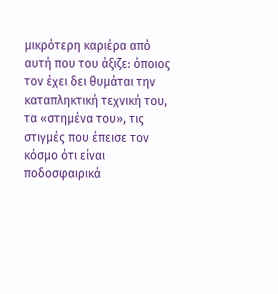μικρότερη καριέρα από αυτή που του άξιζε: όποιος τον έχει δει θυμάται την καταπληκτική τεχνική του, τα «στημένα του», τις στιγμές που έπεισε τον κόσμο ότι είναι ποδοσφαιρικά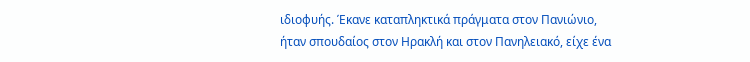ιδιοφυής. Έκανε καταπληκτικά πράγματα στον Πανιώνιο, ήταν σπουδαίος στον Ηρακλή και στον Πανηλειακό, είχε ένα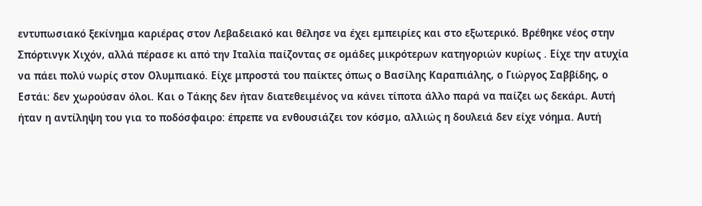εντυπωσιακό ξεκίνημα καριέρας στον Λεβαδειακό και θέλησε να έχει εμπειρίες και στο εξωτερικό. Βρέθηκε νέος στην Σπόρτινγκ Χιχόν, αλλά πέρασε κι από την Ιταλία παίζοντας σε ομάδες μικρότερων κατηγοριών κυρίως . Είχε την ατυχία να πάει πολύ νωρίς στον Ολυμπιακό. Είχε μπροστά του παίκτες όπως ο Βασίλης Καραπιάλης, ο Γιώργος Σαββίδης, ο Εστάι: δεν χωρούσαν όλοι. Και ο Τάκης δεν ήταν διατεθειμένος να κάνει τίποτα άλλο παρά να παίζει ως δεκάρι. Αυτή ήταν η αντίληψη του για το ποδόσφαιρο: έπρεπε να ενθουσιάζει τον κόσμο, αλλιώς η δουλειά δεν είχε νόημα. Αυτή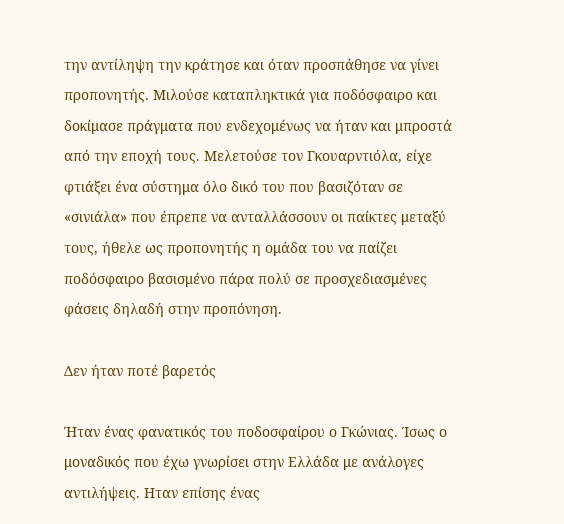την αντίληψη την κράτησε και όταν προσπάθησε να γίνει προπονητής. Μιλούσε καταπληκτικά για ποδόσφαιρο και δοκίμασε πράγματα που ενδεχομένως να ήταν και μπροστά από την εποχή τους. Μελετούσε τον Γκουαρντιόλα, είχε φτιάξει ένα σύστημα όλο δικό του που βασιζόταν σε «σινιάλα» που έπρεπε να ανταλλάσσουν οι παίκτες μεταξύ τους, ήθελε ως προπονητής η ομάδα του να παίζει ποδόσφαιρο βασισμένο πάρα πολύ σε προσχεδιασμένες φάσεις δηλαδή στην προπόνηση.

Δεν ήταν ποτέ βαρετός

Ήταν ένας φανατικός του ποδοσφαίρου ο Γκώνιας. Ίσως ο μοναδικός που έχω γνωρίσει στην Ελλάδα με ανάλογες αντιλήψεις. Ηταν επίσης ένας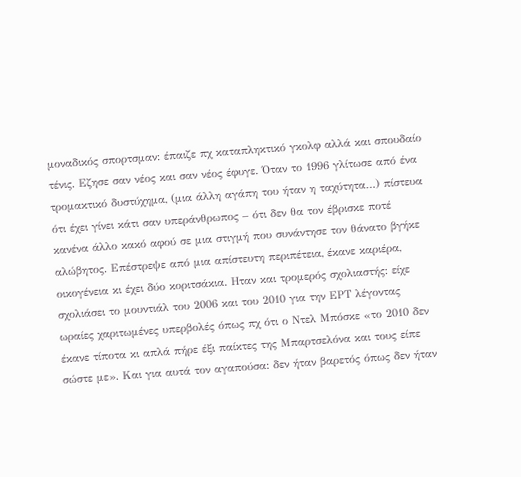μοναδικός σπορτσμαν: έπαιζε πχ καταπληκτικό γκολφ αλλά και σπουδαίο τένις. Εζησε σαν νέος και σαν νέος έφυγε. Όταν το 1996 γλίτωσε από ένα τρομακτικό δυστύχημα, (μια άλλη αγάπη του ήταν η ταχύτητα…) πίστευα ότι έχει γίνει κάτι σαν υπεράνθρωπος – ότι δεν θα τον έβρισκε ποτέ κανένα άλλο κακό αφού σε μια στιγμή που συνάντησε τον θάνατο βγήκε αλώβητος. Επέστρεψε από μια απίστευτη περιπέτεια, έκανε καριέρα, οικογένεια κι έχει δύο κοριτσάκια. Ηταν και τρομερός σχολιαστής: είχε σχολιάσει το μουντιάλ του 2006 και του 2010 για την ΕΡΤ λέγοντας ωραίες χαριτωμένες υπερβολές όπως πχ ότι ο Ντελ Μπόσκε «το 2010 δεν έκανε τίποτα κι απλά πήρε έξι παίκτες της Μπαρτσελόνα και τους είπε σώστε με». Και για αυτά τον αγαπούσα: δεν ήταν βαρετός όπως δεν ήταν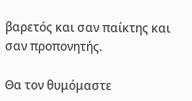βαρετός και σαν παίκτης και σαν προπονητής.

Θα τον θυμόμαστε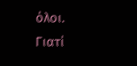όλοι. Γιατί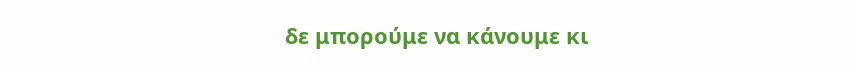δε μπορούμε να κάνουμε κι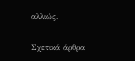αλλιώς.

Σχετικά άρθρα